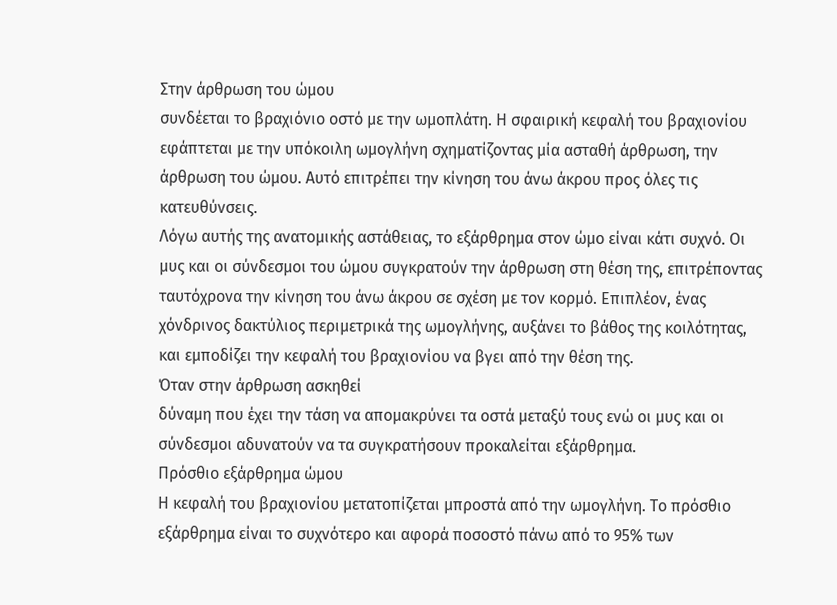Στην άρθρωση του ώμου
συνδέεται το βραχιόνιο οστό με την ωμοπλάτη. Η σφαιρική κεφαλή του βραχιονίου
εφάπτεται με την υπόκοιλη ωμογλήνη σχηματίζοντας μία ασταθή άρθρωση, την
άρθρωση του ώμου. Αυτό επιτρέπει την κίνηση του άνω άκρου προς όλες τις κατευθύνσεις.
Λόγω αυτής της ανατομικής αστάθειας, το εξάρθρημα στον ώμο είναι κάτι συχνό. Οι
μυς και οι σύνδεσμοι του ώμου συγκρατούν την άρθρωση στη θέση της, επιτρέποντας
ταυτόχρονα την κίνηση του άνω άκρου σε σχέση με τον κορμό. Επιπλέον, ένας
χόνδρινος δακτύλιος περιμετρικά της ωμογλήνης, αυξάνει το βάθος της κοιλότητας,
και εμποδίζει την κεφαλή του βραχιονίου να βγει από την θέση της.
Όταν στην άρθρωση ασκηθεί
δύναμη που έχει την τάση να απομακρύνει τα οστά μεταξύ τους ενώ οι μυς και οι
σύνδεσμοι αδυνατούν να τα συγκρατήσουν προκαλείται εξάρθρημα.
Πρόσθιο εξάρθρημα ώμου
Η κεφαλή του βραχιονίου μετατοπίζεται μπροστά από την ωμογλήνη. Το πρόσθιο
εξάρθρημα είναι το συχνότερο και αφορά ποσοστό πάνω από το 95% των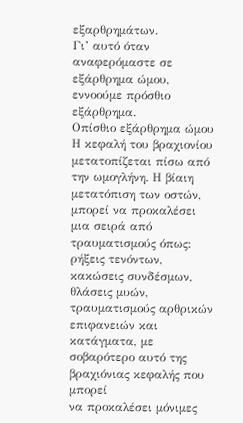εξαρθρημάτων.
Γι’ αυτό όταν αναφερόμαστε σε εξάρθρημα ώμου, εννοούμε πρόσθιο
εξάρθρημα.
Οπίσθιο εξάρθρημα ώμου
Η κεφαλή του βραχιονίου μετατοπίζεται πίσω από την ωμογλήνη. Η βίαιη
μετατόπιση των οστών, μπορεί να προκαλέσει μια σειρά από τραυματισμούς όπως:
ρήξεις τενόντων, κακώσεις συνδέσμων, θλάσεις μυών, τραυματισμούς αρθρικών
επιφανειών και κατάγματα, με σοβαρότερο αυτό της βραχιόνιας κεφαλής που μπορεί
να προκαλέσει μόνιμες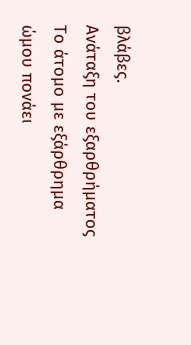βλάβες.
Ανάταξη του εξαρθρήματος
Το άτομο με εξάρθρημα ώμου πονάει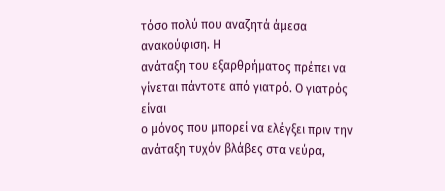τόσο πολύ που αναζητά άμεσα ανακούφιση. Η
ανάταξη του εξαρθρήματος πρέπει να γίνεται πάντοτε από γιατρό. Ο γιατρός είναι
ο μόνος που μπορεί να ελέγξει πριν την ανάταξη τυχόν βλάβες στα νεύρα,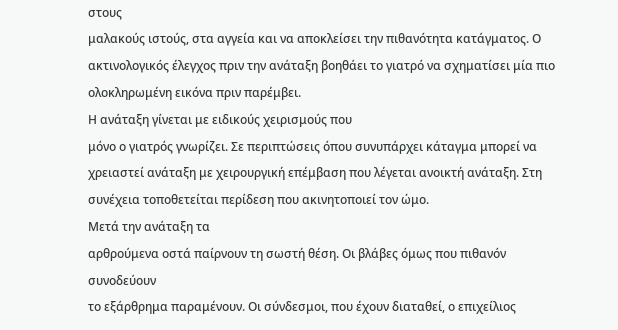στους
μαλακούς ιστούς, στα αγγεία και να αποκλείσει την πιθανότητα κατάγματος. Ο
ακτινολογικός έλεγχος πριν την ανάταξη βοηθάει το γιατρό να σχηματίσει μία πιο
ολοκληρωμένη εικόνα πριν παρέμβει.
Η ανάταξη γίνεται με ειδικούς χειρισμούς που
μόνο ο γιατρός γνωρίζει. Σε περιπτώσεις όπου συνυπάρχει κάταγμα μπορεί να
χρειαστεί ανάταξη με χειρουργική επέμβαση που λέγεται ανοικτή ανάταξη. Στη
συνέχεια τοποθετείται περίδεση που ακινητοποιεί τον ώμο.
Μετά την ανάταξη τα
αρθρούμενα οστά παίρνουν τη σωστή θέση. Οι βλάβες όμως που πιθανόν συνοδεύουν
το εξάρθρημα παραμένουν. Οι σύνδεσμοι, που έχουν διαταθεί, ο επιχείλιος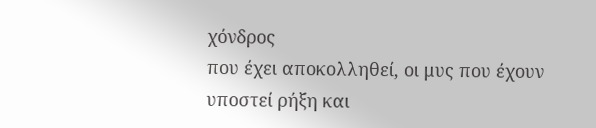χόνδρος
που έχει αποκολληθεί, οι μυς που έχουν υποστεί ρήξη και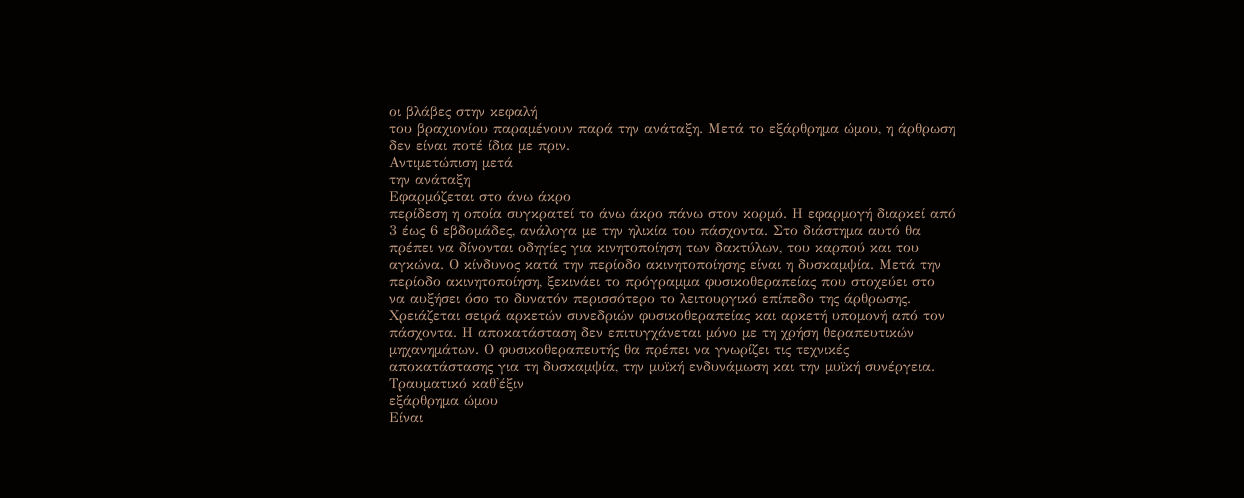οι βλάβες στην κεφαλή
του βραχιονίου παραμένουν παρά την ανάταξη. Μετά το εξάρθρημα ώμου, η άρθρωση
δεν είναι ποτέ ίδια με πριν.
Αντιμετώπιση μετά
την ανάταξη
Εφαρμόζεται στο άνω άκρο
περίδεση η οποία συγκρατεί το άνω άκρο πάνω στον κορμό. Η εφαρμογή διαρκεί από
3 έως 6 εβδομάδες, ανάλογα με την ηλικία του πάσχοντα. Στο διάστημα αυτό θα
πρέπει να δίνονται οδηγίες για κινητοποίηση των δακτύλων, του καρπού και του
αγκώνα. Ο κίνδυνος κατά την περίοδο ακινητοποίησης είναι η δυσκαμψία. Μετά την
περίοδο ακινητοποίηση, ξεκινάει το πρόγραμμα φυσικοθεραπείας που στοχεύει στο
να αυξήσει όσο το δυνατόν περισσότερο το λειτουργικό επίπεδο της άρθρωσης.
Χρειάζεται σειρά αρκετών συνεδριών φυσικοθεραπείας και αρκετή υπομονή από τον
πάσχοντα. Η αποκατάσταση δεν επιτυγχάνεται μόνο με τη χρήση θεραπευτικών
μηχανημάτων. Ο φυσικοθεραπευτής θα πρέπει να γνωρίζει τις τεχνικές
αποκατάστασης για τη δυσκαμψία, την μυϊκή ενδυνάμωση και την μυϊκή συνέργεια.
Τραυματικό καθ'έξιν
εξάρθρημα ώμου
Είναι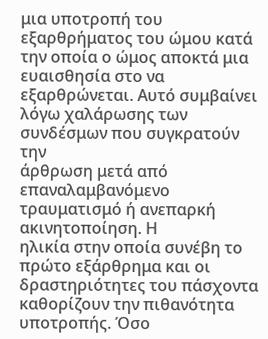μια υποτροπή του
εξαρθρήματος του ώμου κατά την οποία ο ώμος αποκτά μια ευαισθησία στο να
εξαρθρώνεται. Αυτό συμβαίνει λόγω χαλάρωσης των συνδέσμων που συγκρατούν την
άρθρωση μετά από επαναλαμβανόμενο τραυματισμό ή ανεπαρκή ακινητοποίηση. Η
ηλικία στην οποία συνέβη το πρώτο εξάρθρημα και οι δραστηριότητες του πάσχοντα
καθορίζουν την πιθανότητα υποτροπής. Όσο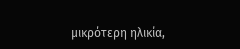μικρότερη ηλικία,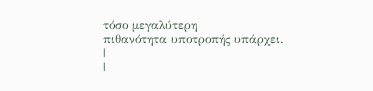τόσο μεγαλύτερη
πιθανότητα υποτροπής υπάρχει.
|
|